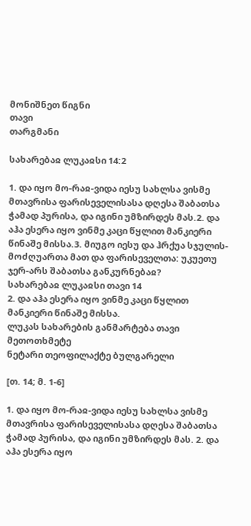მონიშნეთ წიგნი
თავი
თარგმანი

სახარებაჲ ლუკაჲსი 14:2

1. და იყო მო-რაჲ-ვიდა იესუ სახლსა ვისმე მთავრისა ფარისეველისასა დღესა შაბათსა ჭამად პურისა, და იგინი უმზირდეს მას.2. და აჰა ესერა იყო ვინმე კაცი წყლით მანკიერი წინაშე მისსა.3. მიუგო იესუ და ჰრქუა სჯულის-მოძღუართა მათ და ფარისეველთა: უკუეთუ ჯერ-არს შაბათსა განკურნებაჲ?
სახარებაჲ ლუკაჲსი თავი 14
2. და აჰა ესერა იყო ვინმე კაცი წყლით მანკიერი წინაშე მისსა.
ლუკას სახარების განმარტება თავი მეთოთხმეტე
ნეტარი თეოფილაქტე ბულგარელი

[თ. 14; მ. 1-6]

1. და იყო მო-რაჲ-ვიდა იესუ სახლსა ვისმე მთავრისა ფარისეველისასა დღესა შაბათსა ჭამად პურისა, და იგინი უმზირდეს მას. 2. და აჰა ესერა იყო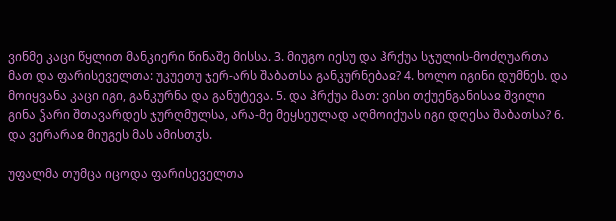ვინმე კაცი წყლით მანკიერი წინაშე მისსა. 3. მიუგო იესუ და ჰრქუა სჯულის-მოძღუართა მათ და ფარისეველთა: უკუეთუ ჯერ-არს შაბათსა განკურნებაჲ? 4. ხოლო იგინი დუმნეს. და მოიყვანა კაცი იგი, განკურნა და განუტევა. 5. და ჰრქუა მათ: ვისი თქუენგანისაჲ შვილი გინა ჴარი შთავარდეს ჯურღმულსა, არა-მე მეყსეულად აღმოიქუას იგი დღესა შაბათსა? 6. და ვერარაჲ მიუგეს მას ამისთჳს.

უფალმა თუმცა იცოდა ფარისეველთა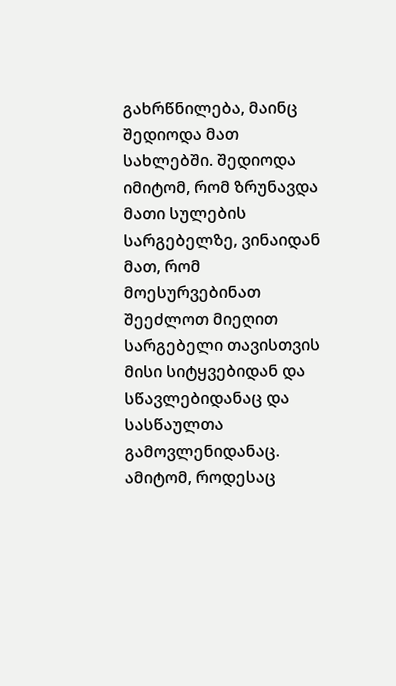გახრწნილება, მაინც შედიოდა მათ სახლებში. შედიოდა იმიტომ, რომ ზრუნავდა მათი სულების სარგებელზე, ვინაიდან მათ, რომ მოესურვებინათ შეეძლოთ მიეღით სარგებელი თავისთვის მისი სიტყვებიდან და სწავლებიდანაც და სასწაულთა გამოვლენიდანაც. ამიტომ, როდესაც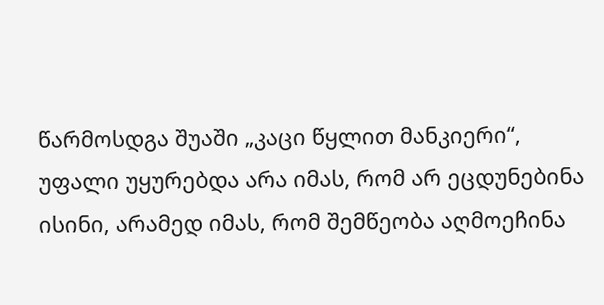წარმოსდგა შუაში „კაცი წყლით მანკიერი“, უფალი უყურებდა არა იმას, რომ არ ეცდუნებინა ისინი, არამედ იმას, რომ შემწეობა აღმოეჩინა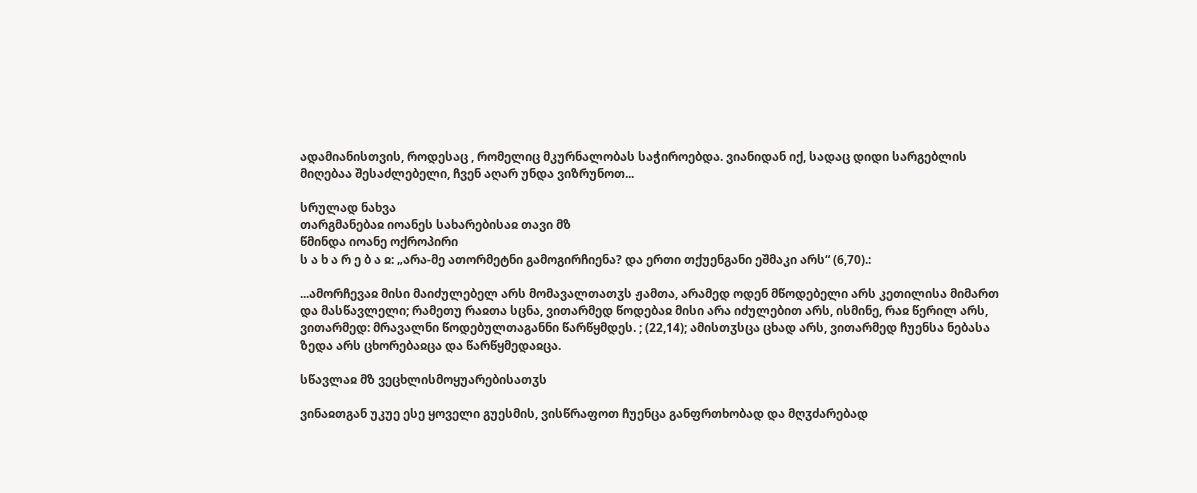ადამიანისთვის, როდესაც , რომელიც მკურნალობას საჭიროებდა. ვიანიდან იქ, სადაც დიდი სარგებლის მიღებაა შესაძლებელი, ჩვენ აღარ უნდა ვიზრუნოთ...

სრულად ნახვა
თარგმანებაჲ იოანეს სახარებისაჲ თავი მზ
წმინდა იოანე ოქროპირი
ს ა ხ ა რ ე ბ ა ჲ: „არა-მე ათორმეტნი გამოგირჩიენა? და ერთი თქუენგანი ეშმაკი არს“ (6,70).:

...ამორჩევაჲ მისი მაიძულებელ არს მომავალთათჳს ჟამთა, არამედ ოდენ მწოდებელი არს კეთილისა მიმართ და მასწავლელი; რამეთუ რაჲთა სცნა, ვითარმედ წოდებაჲ მისი არა იძულებით არს, ისმინე, რაჲ წერილ არს, ვითარმედ: მრავალნი წოდებულთაგანნი წარწყმდეს. ; (22,14); ამისთჳსცა ცხად არს, ვითარმედ ჩუენსა ნებასა ზედა არს ცხორებაჲცა და წარწყმედაჲცა.

სწავლაჲ მზ ვეცხლისმოყუარებისათჳს

ვინაჲთგან უკუე ესე ყოველი გუესმის, ვისწრაფოთ ჩუენცა განფრთხობად და მღჳძარებად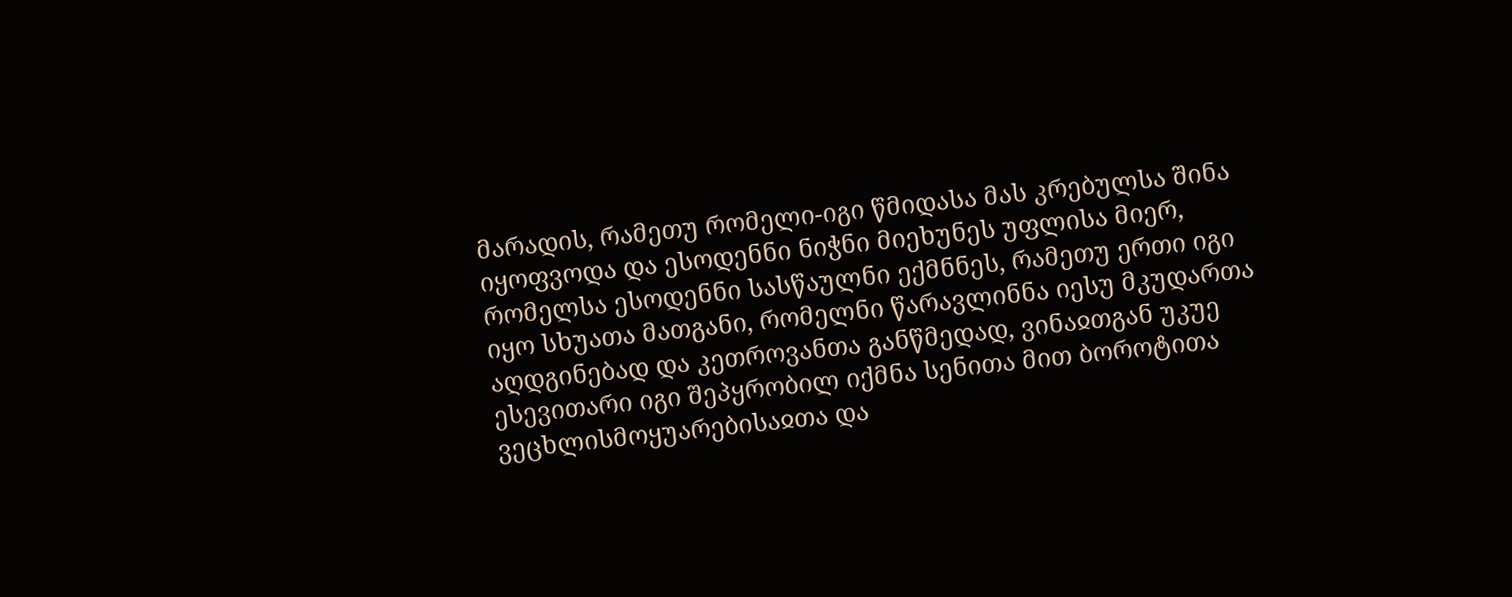მარადის, რამეთუ რომელი-იგი წმიდასა მას კრებულსა შინა იყოფვოდა და ესოდენნი ნიჭნი მიეხუნეს უფლისა მიერ, რომელსა ესოდენნი სასწაულნი ექმნნეს, რამეთუ ერთი იგი იყო სხუათა მათგანი, რომელნი წარავლინნა იესუ მკუდართა აღდგინებად და კეთროვანთა განწმედად, ვინაჲთგან უკუე ესევითარი იგი შეპყრობილ იქმნა სენითა მით ბოროტითა ვეცხლისმოყუარებისაჲთა და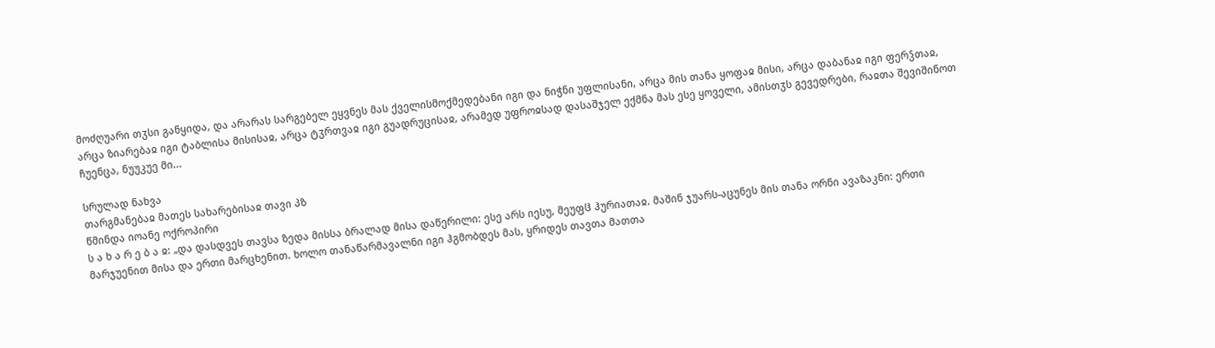მოძღუარი თჳსი განყიდა, და არარას სარგებელ ეყვნეს მას ქველისმოქმედებანი იგი და ნიჭნი უფლისანი, არცა მის თანა ყოფაჲ მისი, არცა დაბანაჲ იგი ფერჴთაჲ, არცა ზიარებაჲ იგი ტაბლისა მისისაჲ, არცა ტჳრთვაჲ იგი გუადრუცისაჲ, არამედ უფროჲსად დასაშჯელ ექმნა მას ესე ყოველი, ამისთჳს გევედრები, რაჲთა შევიშინოთ ჩუენცა, ნუუკუე მი...

სრულად ნახვა
თარგმანებაჲ მათეს სახარებისაჲ თავი პზ
წმინდა იოანე ოქროპირი
ს ა ხ ა რ ე ბ ა ჲ: „და დასდვეს თავსა ზედა მისსა ბრალად მისა დაწერილი: ესე არს იესუ, მეუფჱ ჰურიათაჲ. მაშინ ჯუარს-აცუნეს მის თანა ორნი ავაზაკნი: ერთი მარჯუენით მისა და ერთი მარცხენით. ხოლო თანაწარმავალნი იგი ჰგმობდეს მას, ყრიდეს თავთა მათთა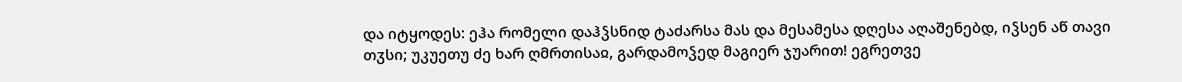და იტყოდეს: ეჰა რომელი დაჰჴსნიდ ტაძარსა მას და მესამესა დღესა აღაშენებდ, იჴსენ აწ თავი თჳსი; უკუეთუ ძე ხარ ღმრთისაჲ, გარდამოჴედ მაგიერ ჯუარით! ეგრეთვე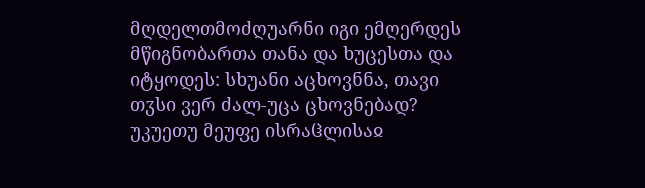მღდელთმოძღუარნი იგი ემღერდეს მწიგნობართა თანა და ხუცესთა და იტყოდეს: სხუანი აცხოვნნა, თავი თჳსი ვერ ძალ-უცა ცხოვნებად? უკუეთუ მეუფე ისრაჱლისაჲ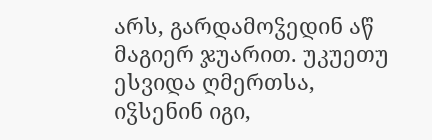არს, გარდამოჴედინ აწ მაგიერ ჯუარით. უკუეთუ ესვიდა ღმერთსა, იჴსენინ იგი,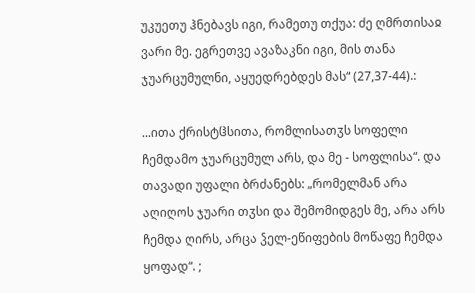უკუეთუ ჰნებავს იგი, რამეთუ თქუა: ძე ღმრთისაჲ ვარი მე. ეგრეთვე ავაზაკნი იგი, მის თანა ჯუარცუმულნი, აყუედრებდეს მას“ (27,37-44).:

...ითა ქრისტჱსითა, რომლისათჳს სოფელი ჩემდამო ჯუარცუმულ არს, და მე - სოფლისა“. და თავადი უფალი ბრძანებს: „რომელმან არა აღიღოს ჯუარი თჳსი და შემომიდგეს მე, არა არს ჩემდა ღირს, არცა ჴელ-ეწიფების მოწაფე ჩემდა ყოფად“. ;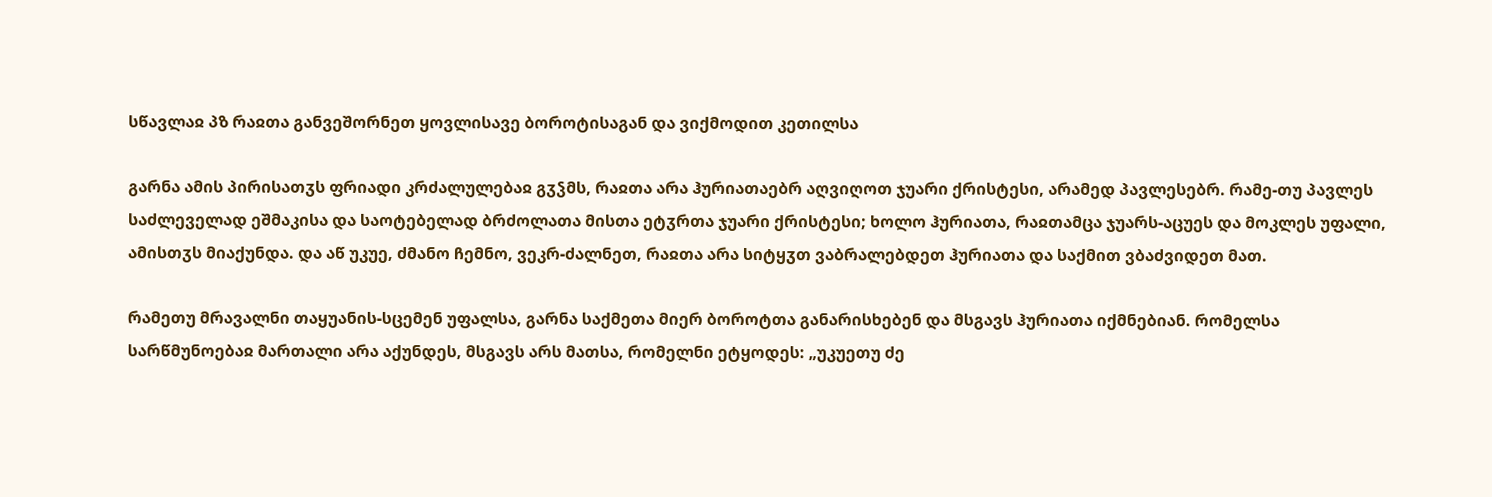სწავლაჲ პზ რაჲთა განვეშორნეთ ყოვლისავე ბოროტისაგან და ვიქმოდით კეთილსა

გარნა ამის პირისათჳს ფრიადი კრძალულებაჲ გჳჴმს, რაჲთა არა ჰურიათაებრ აღვიღოთ ჯუარი ქრისტესი, არამედ პავლესებრ. რამე-თუ პავლეს საძლეველად ეშმაკისა და საოტებელად ბრძოლათა მისთა ეტჳრთა ჯუარი ქრისტესი; ხოლო ჰურიათა, რაჲთამცა ჯუარს-აცუეს და მოკლეს უფალი, ამისთჳს მიაქუნდა. და აწ უკუე, ძმანო ჩემნო, ვეკრ-ძალნეთ, რაჲთა არა სიტყჳთ ვაბრალებდეთ ჰურიათა და საქმით ვბაძვიდეთ მათ.

რამეთუ მრავალნი თაყუანის-სცემენ უფალსა, გარნა საქმეთა მიერ ბოროტთა განარისხებენ და მსგავს ჰურიათა იქმნებიან. რომელსა სარწმუნოებაჲ მართალი არა აქუნდეს, მსგავს არს მათსა, რომელნი ეტყოდეს: „უკუეთუ ძე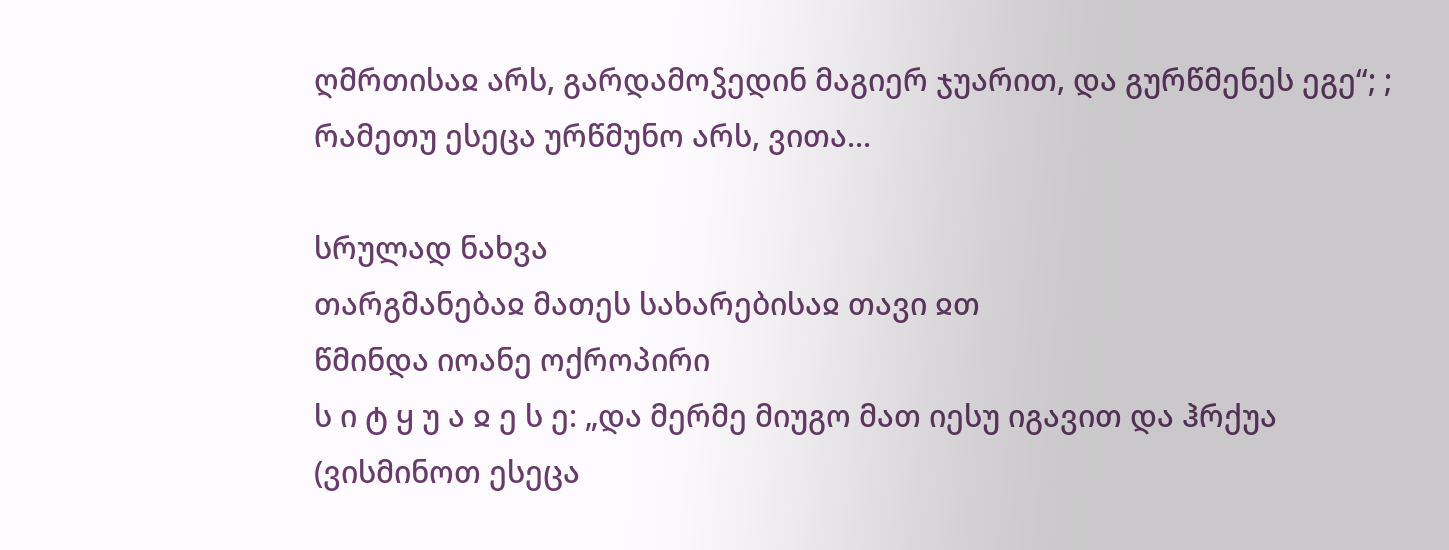ღმრთისაჲ არს, გარდამოჴედინ მაგიერ ჯუარით, და გურწმენეს ეგე“; ; რამეთუ ესეცა ურწმუნო არს, ვითა...

სრულად ნახვა
თარგმანებაჲ მათეს სახარებისაჲ თავი ჲთ
წმინდა იოანე ოქროპირი
ს ი ტ ყ უ ა ჲ ე ს ე: „და მერმე მიუგო მათ იესუ იგავით და ჰრქუა (ვისმინოთ ესეცა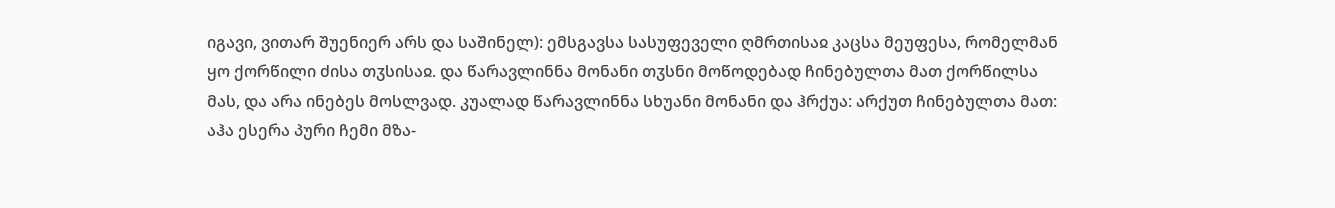იგავი, ვითარ შუენიერ არს და საშინელ): ემსგავსა სასუფეველი ღმრთისაჲ კაცსა მეუფესა, რომელმან ყო ქორწილი ძისა თჳსისაჲ. და წარავლინნა მონანი თჳსნი მოწოდებად ჩინებულთა მათ ქორწილსა მას, და არა ინებეს მოსლვად. კუალად წარავლინნა სხუანი მონანი და ჰრქუა: არქუთ ჩინებულთა მათ: აჰა ესერა პური ჩემი მზა-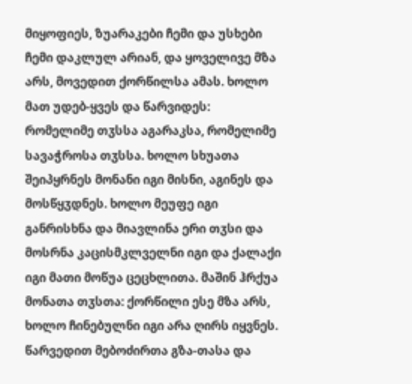მიყოფიეს, ზუარაკები ჩემი და უსხები ჩემი დაკლულ არიან, და ყოველივე მზა არს, მოვედით ქორწილსა ამას. ხოლო მათ უდებ-ყვეს და წარვიდეს: რომელიმე თჳსსა აგარაკსა, რომელიმე სავაჭროსა თჳსსა. ხოლო სხუათა შეიპყრნეს მონანი იგი მისნი, აგინეს და მოსწყჳდნეს. ხოლო მეუფე იგი განრისხნა და მიავლინა ერი თჳსი და მოსრნა კაცისმკლველნი იგი და ქალაქი იგი მათი მოწუა ცეცხლითა. მაშინ ჰრქუა მონათა თჳსთა: ქორწილი ესე მზა არს, ხოლო ჩინებულნი იგი არა ღირს იყვნეს. წარვედით მებოძირთა გზა-თასა და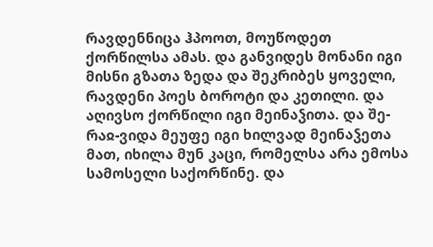რავდენნიცა ჰპოოთ, მოუწოდეთ ქორწილსა ამას. და განვიდეს მონანი იგი მისნი გზათა ზედა და შეკრიბეს ყოველი, რავდენი პოეს ბოროტი და კეთილი. და აღივსო ქორწილი იგი მეინაჴითა. და შე-რაჲ-ვიდა მეუფე იგი ხილვად მეინაჴეთა მათ, იხილა მუნ კაცი, რომელსა არა ემოსა სამოსელი საქორწინე. და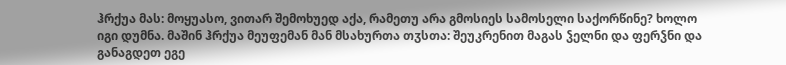ჰრქუა მას: მოყუასო, ვითარ შემოხუედ აქა, რამეთუ არა გმოსიეს სამოსელი საქორწინე? ხოლო იგი დუმნა. მაშინ ჰრქუა მეუფემან მან მსახურთა თჳსთა: შეუკრენით მაგას ჴელნი და ფერჴნი და განაგდეთ ეგე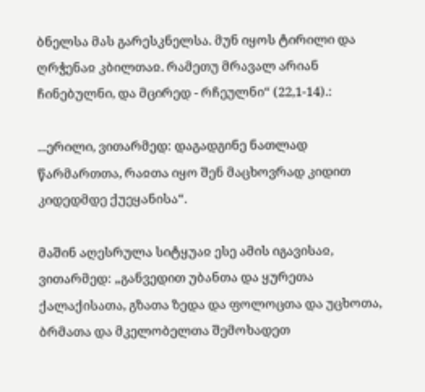ბნელსა მას გარესკნელსა. მუნ იყოს ტირილი და ღრჭენაჲ კბილთაჲ. რამეთუ მრავალ არიან ჩინებულნი, და მცირედ - რჩეულნი“ (22,1-14).:

...ერილი, ვითარმედ: დაგადგინე ნათლად წარმართთა, რაჲთა იყო შენ მაცხოვრად კიდით კიდედმდე ქუეყანისა“.

მაშინ აღესრულა სიტყუაჲ ესე ამის იგავისაჲ, ვითარმედ: „განვედით უბანთა და ყურეთა ქალაქისათა, გზათა ზედა და ფოლოცთა და უცხოთა, ბრმათა და მკელობელთა შემოხადეთ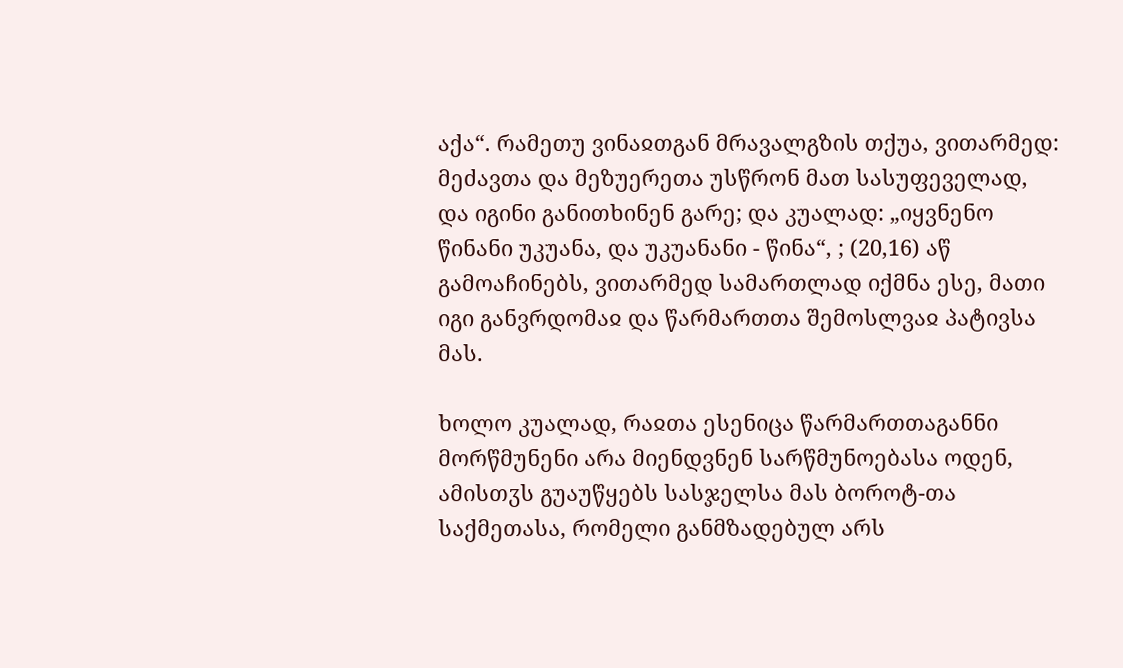აქა“. რამეთუ ვინაჲთგან მრავალგზის თქუა, ვითარმედ: მეძავთა და მეზუერეთა უსწრონ მათ სასუფეველად, და იგინი განითხინენ გარე; და კუალად: „იყვნენო წინანი უკუანა, და უკუანანი - წინა“, ; (20,16) აწ გამოაჩინებს, ვითარმედ სამართლად იქმნა ესე, მათი იგი განვრდომაჲ და წარმართთა შემოსლვაჲ პატივსა მას.

ხოლო კუალად, რაჲთა ესენიცა წარმართთაგანნი მორწმუნენი არა მიენდვნენ სარწმუნოებასა ოდენ, ამისთჳს გუაუწყებს სასჯელსა მას ბოროტ-თა საქმეთასა, რომელი განმზადებულ არს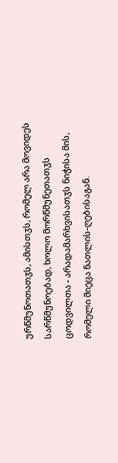ურწმუნოთათჳს, ამისთჳს, რომელ არა მოვიდეს სარწმუნოებად, ხოლო მორწმუნეთათჳს ცოდვილთა - არადამარხვისათჳს ნიჭისა მის, რომელი მიეცა ნათლის-ღებისაგან.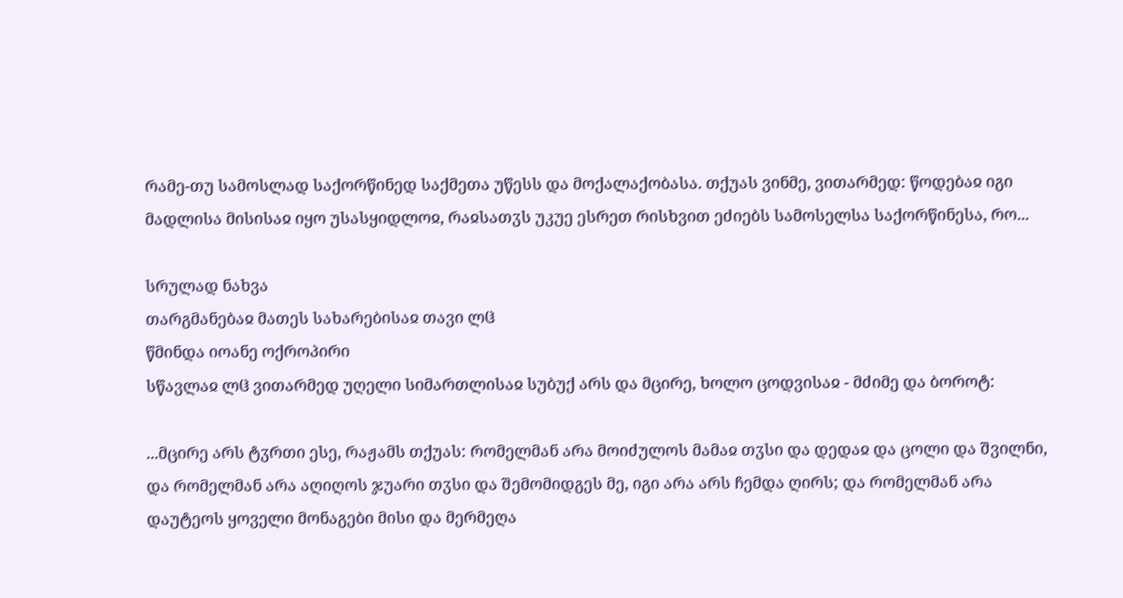რამე-თუ სამოსლად საქორწინედ საქმეთა უწესს და მოქალაქობასა. თქუას ვინმე, ვითარმედ: წოდებაჲ იგი მადლისა მისისაჲ იყო უსასყიდლოჲ, რაჲსათჳს უკუე ესრეთ რისხვით ეძიებს სამოსელსა საქორწინესა, რო...

სრულად ნახვა
თარგმანებაჲ მათეს სახარებისაჲ თავი ლჱ
წმინდა იოანე ოქროპირი
სწავლაჲ ლჱ ვითარმედ უღელი სიმართლისაჲ სუბუქ არს და მცირე, ხოლო ცოდვისაჲ - მძიმე და ბოროტ:

...მცირე არს ტჳრთი ესე, რაჟამს თქუას: რომელმან არა მოიძულოს მამაჲ თჳსი და დედაჲ და ცოლი და შვილნი, და რომელმან არა აღიღოს ჯუარი თჳსი და შემომიდგეს მე, იგი არა არს ჩემდა ღირს; და რომელმან არა დაუტეოს ყოველი მონაგები მისი და მერმეღა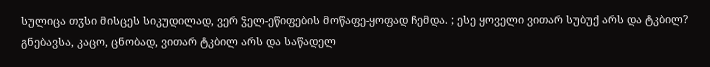სულიცა თჳსი მისცეს სიკუდილად, ვერ ჴელ-ეწიფების მოწაფე-ყოფად ჩემდა. ; ესე ყოველი ვითარ სუბუქ არს და ტკბილ? გნებავსა, კაცო, ცნობად, ვითარ ტკბილ არს და საწადელ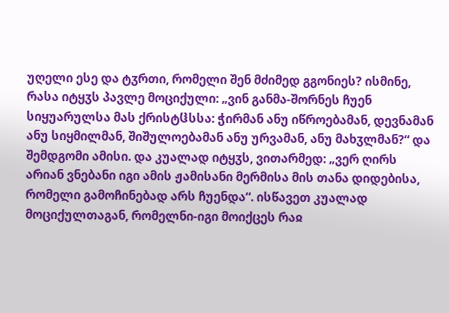უღელი ესე და ტჳრთი, რომელი შენ მძიმედ გგონიეს? ისმინე, რასა იტყჳს პავლე მოციქული: „ვინ განმა-შორნეს ჩუენ სიყუარულსა მას ქრისტჱსსა: ჭირმან ანუ იწროებამან, დევნამან ანუ სიყმილმან, შიშულოებამან ანუ ურვამან, ანუ მახჳლმან?“ და შემდგომი ამისი. და კუალად იტყჳს, ვითარმედ: „ვერ ღირს არიან ვნებანი იგი ამის ჟამისანი მერმისა მის თანა დიდებისა, რომელი გამოჩინებად არს ჩუენდა“. ისწავეთ კუალად მოციქულთაგან, რომელნი-იგი მოიქცეს რაჲ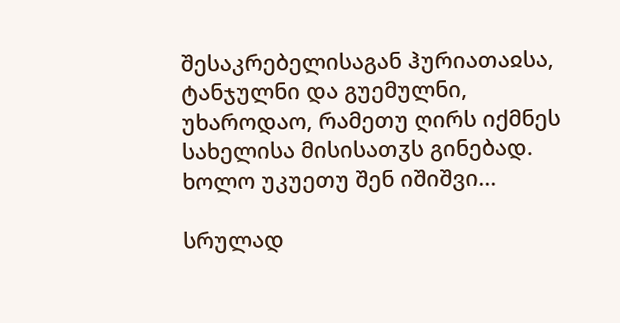შესაკრებელისაგან ჰურიათაჲსა, ტანჯულნი და გუემულნი, უხაროდაო, რამეთუ ღირს იქმნეს სახელისა მისისათჳს გინებად. ხოლო უკუეთუ შენ იშიშვი...

სრულად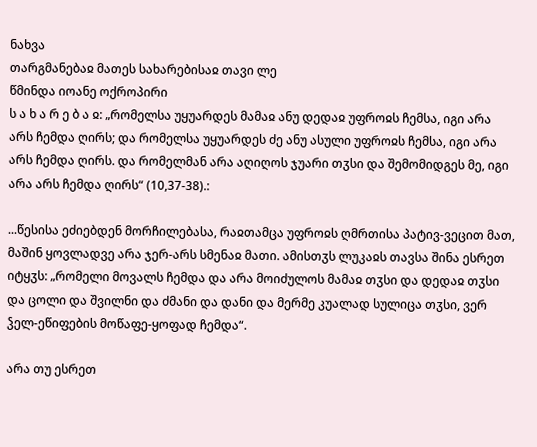ნახვა
თარგმანებაჲ მათეს სახარებისაჲ თავი ლე
წმინდა იოანე ოქროპირი
ს ა ხ ა რ ე ბ ა ჲ: „რომელსა უყუარდეს მამაჲ ანუ დედაჲ უფროჲს ჩემსა, იგი არა არს ჩემდა ღირს; და რომელსა უყუარდეს ძე ანუ ასული უფროჲს ჩემსა, იგი არა არს ჩემდა ღირს. და რომელმან არა აღიღოს ჯუარი თჳსი და შემომიდგეს მე, იგი არა არს ჩემდა ღირს“ (10,37-38).:

...წესისა ეძიებდენ მორჩილებასა, რაჲთამცა უფროჲს ღმრთისა პატივ-ვეცით მათ, მაშინ ყოვლადვე არა ჯერ-არს სმენაჲ მათი. ამისთჳს ლუკაჲს თავსა შინა ესრეთ იტყჳს: „რომელი მოვალს ჩემდა და არა მოიძულოს მამაჲ თჳსი და დედაჲ თჳსი და ცოლი და შვილნი და ძმანი და დანი და მერმე კუალად სულიცა თჳსი, ვერ ჴელ-ეწიფების მოწაფე-ყოფად ჩემდა“.

არა თუ ესრეთ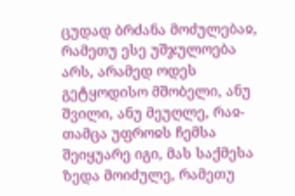ცუდად ბრძანა მოძულებაჲ, რამეთუ ესე უშჯულოება არს, არამედ ოდეს გეტყოდისო მშობელი, ანუ შვილი, ანუ მეუღლე, რაჲ-თამცა უფროჲს ჩემსა შეიყუარე იგი, მას საქმესა ზედა მოიძულე, რამეთუ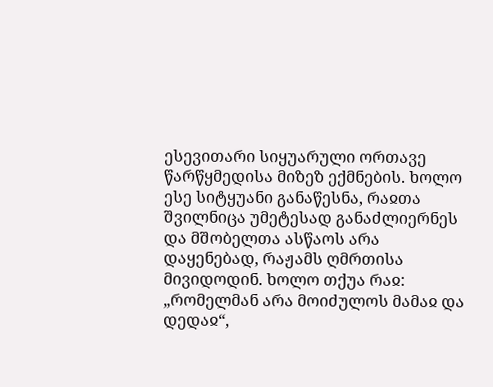ესევითარი სიყუარული ორთავე წარწყმედისა მიზეზ ექმნების. ხოლო ესე სიტყუანი განაწესნა, რაჲთა შვილნიცა უმეტესად განაძლიერნეს და მშობელთა ასწაოს არა დაყენებად, რაჟამს ღმრთისა მივიდოდინ. ხოლო თქუა რაჲ: „რომელმან არა მოიძულოს მამაჲ და დედაჲ“,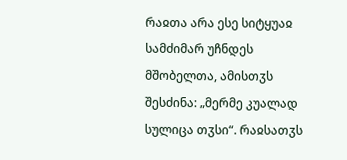რაჲთა არა ესე სიტყუაჲ სამძიმარ უჩნდეს მშობელთა, ამისთჳს შესძინა: „მერმე კუალად სულიცა თჳსი“. რაჲსათჳს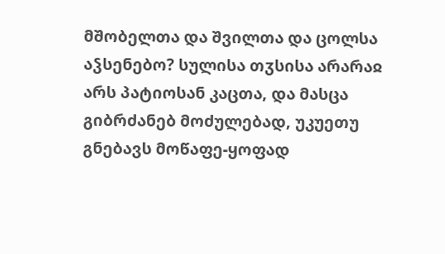მშობელთა და შვილთა და ცოლსა აჴსენებო? სულისა თჳსისა არარაჲ არს პატიოსან კაცთა, და მასცა გიბრძანებ მოძულებად, უკუეთუ გნებავს მოწაფე-ყოფად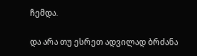ჩემდა.

და არა თუ ესრეთ ადვილად ბრძანა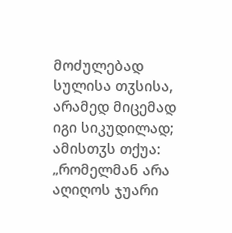მოძულებად სულისა თჳსისა, არამედ მიცემად იგი სიკუდილად; ამისთჳს თქუა: „რომელმან არა აღიღოს ჯუარი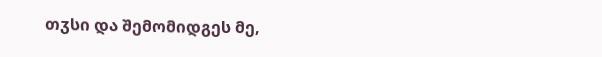თჳსი და შემომიდგეს მე,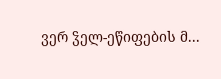ვერ ჴელ-ეწიფების მ...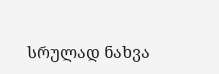სრულად ნახვა